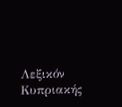Λεξικόν Κυπριακής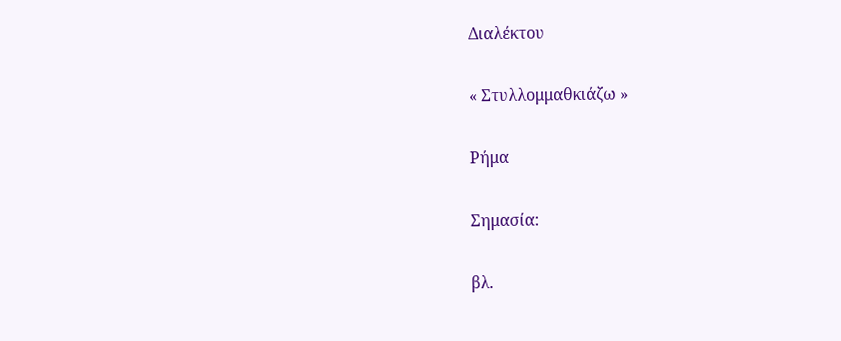Διαλέκτου

« Στυλλομμαθκιάζω »

Ρήμα

Σημασία:

βλ.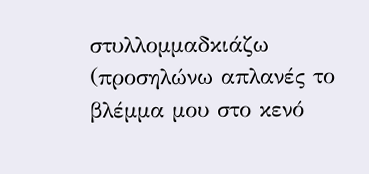στυλλομμαδκιάζω (προσηλώνω απλανές το βλέμμα μου στο κενό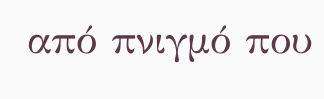από πνιγμό που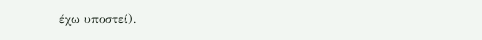έχω υποστεί).